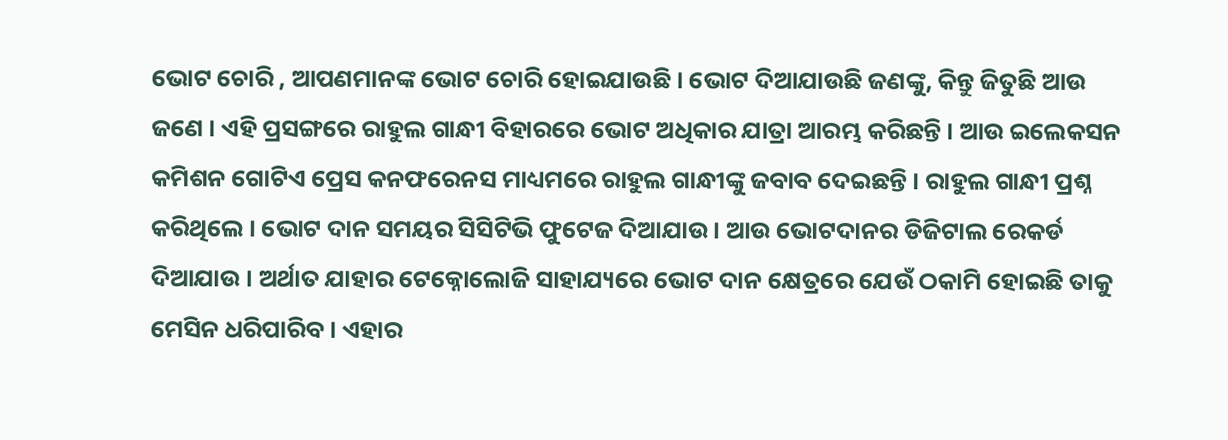ଭୋଟ ଚୋରି , ଆପଣମାନଙ୍କ ଭୋଟ ଚୋରି ହୋଇଯାଉଛି । ଭୋଟ ଦିଆଯାଉଛି ଜଣଙ୍କୁ, କିନ୍ତୁ ଜିତୁଛି ଆଉ ଜଣେ । ଏହି ପ୍ରସଙ୍ଗରେ ରାହୁଲ ଗାନ୍ଧୀ ବିହାରରେ ଭୋଟ ଅଧିକାର ଯାତ୍ରା ଆରମ୍ଭ କରିଛନ୍ତି । ଆଉ ଇଲେକସନ କମିଶନ ଗୋଟିଏ ପ୍ରେସ କନଫରେନସ ମାଧ୍ୟମରେ ରାହୁଲ ଗାନ୍ଧୀଙ୍କୁ ଜବାବ ଦେଇଛନ୍ତି । ରାହୁଲ ଗାନ୍ଧୀ ପ୍ରଶ୍ନ କରିଥିଲେ । ଭୋଟ ଦାନ ସମୟର ସିସିଟିଭି ଫୁଟେଜ ଦିଆଯାଉ । ଆଉ ଭୋଟଦାନର ଡିଜିଟାଲ ରେକର୍ଡ ଦିଆଯାଉ । ଅର୍ଥାତ ଯାହାର ଟେକ୍ନୋଲୋଜି ସାହାଯ୍ୟରେ ଭୋଟ ଦାନ କ୍ଷେତ୍ରରେ ଯେଉଁ ଠକାମି ହୋଇଛି ତାକୁ ମେସିନ ଧରିପାରିବ । ଏହାର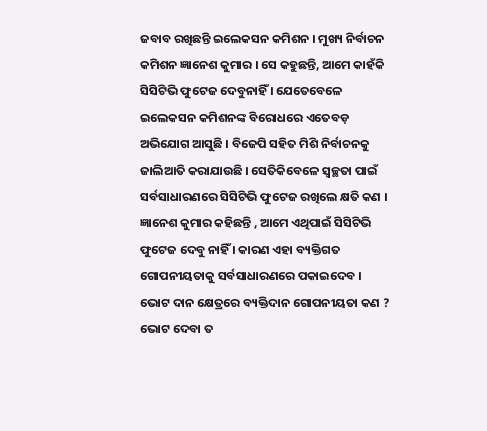ଜବାବ ରଖିଛନ୍ତି ଇଲେକସନ କମିଶନ । ମୁଖ୍ୟ ନିର୍ବାଚନ କମିଶନ ଜ୍ଞାନେଶ କୁମାର । ସେ କହୁଛନ୍ତି, ଆମେ କାହଁକି ସିସିଟିଭି ଫୁଟେଜ ଦେବୁନାହିଁ । ଯେତେବେଳେ ଇଲେକସନ କମିଶନଙ୍କ ବିରୋଧରେ ଏତେବଡ଼ ଅଭିଯୋଗ ଆସୁଛି । ବିଜେପି ସହିତ ମିଶି ନିର୍ବାଚନକୁ ଜାଲିଆତି କରାଯାଉଛି । ସେତିକିବେଳେ ସ୍ବଚ୍ଛତା ପାଇଁ ସର୍ବସାଧାରଣରେ ସିସିଟିଭି ଫୁଟେଜ ରଖିଲେ କ୍ଷତି କଣ । ଜ୍ଞାନେଶ କୁମାର କହିଛନ୍ତି , ଆମେ ଏଥିପାଇଁ ସିସିଟିଭି ଫୁଟେଜ ଦେବୁ ନାହିଁ । କାରଣ ଏହା ବ୍ୟକ୍ତିଗତ ଗୋପନୀୟତାକୁ ସର୍ବସାଧାରଣରେ ପକାଇଦେବ । ଭୋଟ ଦାନ କ୍ଷେତ୍ରରେ ବ୍ୟକ୍ତିଦାନ ଗୋପନୀୟତା କଣ ? ଭୋଟ ଦେବା ତ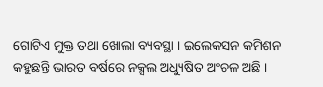ଗୋଟିଏ ମୁକ୍ତ ତଥା ଖୋଲା ବ୍ୟବସ୍ଥା । ଇଲେକସନ କମିଶନ କହୁଛନ୍ତି ଭାରତ ବର୍ଷରେ ନକ୍ସଲ ଅଧ୍ୟୁଷିତ ଅଂଚଳ ଅଛି ।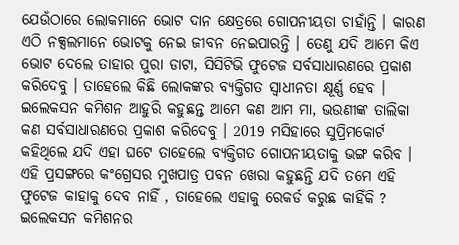ଯେଉଁଠାରେ ଲୋକମାନେ ଭୋଟ ଦାନ କ୍ଷେତ୍ରରେ ଗୋପନୀୟତା ଚାହାଁନ୍ତି । କାରଣ ଏଠି ନକ୍ସଲମାନେ ଭୋଟକୁ ନେଇ ଜୀବନ ନେଇପାରନ୍ତି । ତେଣୁ ଯଦି ଆମେ କିଏ ଭୋଟ ଦେଲେ ତାହାର ପୁରା ଡାଟା, ସିସିଟିଭି ଫୁଟେଜ ସର୍ବସାଧାରଣରେ ପ୍ରକାଶ କରିଦେବୁ । ତାହେଲେ କିଛି ଲୋକଙ୍କର ବ୍ୟକ୍ତିଗତ ସ୍ବାଧୀନତା କ୍ଷୂର୍ଣ୍ଣ ହେବ । ଇଲେକସନ କମିଶନ ଆହୁରି କହୁଛନ୍ତ ଆମେ କଣ ଆମ ମା, ଭଉଣୀଙ୍କ ତାଲିକା କଣ ସର୍ବସାଧାରଣରେ ପ୍ରକାଶ କରିଦେବୁ । 2019 ମସିହାରେ ସୁପ୍ରିମକୋର୍ଟ କହିଥିଲେ ଯଦି ଏହା ଘଟେ ତାହେଲେ ବ୍ୟକ୍ତିଗତ ଗୋପନୀୟତାକୁ ଭଙ୍ଗ କରିବ । ଏହି ପ୍ରସଙ୍ଗରେ କଂଗ୍ରେସର ମୁଖପାତ୍ର ପବନ ଖେରା କହୁଛନ୍ତି ଯଦି ତମେ ଏହି ଫୁଟେଜ କାହାକୁ ଦେବ ନାହିଁ , ତାହେଲେ ଏହାକୁ ରେକର୍ଡ କରୁଛ କାହିଁକି ? ଇଲେକସନ କମିଶନର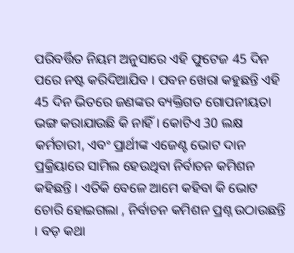ପରିବର୍ତ୍ତିତ ନିୟମ ଅନୁସାରେ ଏହି ଫୁଟେଜ 45 ଦିନ ପରେ ନଷ୍ଟ କରିଦିଆଯିବ । ପବନ ଖେରା କହୁଛନ୍ତି ଏହି 45 ଦିନ ଭିତରେ ଜଣଙ୍କର ବ୍ୟକ୍ତିଗତ ଗୋପନୀୟତା ଭଙ୍ଗ କରାଯାଉଛି କି ନାହିଁ । କୋଟିଏ 30 ଲକ୍ଷ କର୍ମଚାରୀ, ଏବଂ ପ୍ରାର୍ଥୀଙ୍କ ଏଜେଣ୍ଟ ଭୋଟ ଦାନ ପ୍ରକ୍ରିୟାରେ ସାମିଲ ହେଉଥିବା ନିର୍ବାଚନ କମିଶନ କହିଛନ୍ତି । ଏତିକି ବେଳେ ଆମେ କହିବା କି ଭୋଟ ଚୋରି ହୋଇଗଲା , ନିର୍ବାଚନ କମିଶନ ପ୍ରଶ୍ନ ଉଠାଉଛନ୍ତି । ବଡ଼ କଥା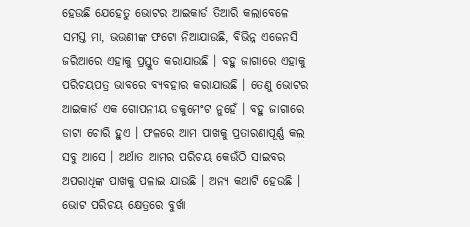ହେଉଛି ଯେହେତୁ ଭୋଟର ଆଇକାର୍ଡ ତିଆରି କଲାବେଳେ ସମସ୍ତ ମା, ଭଉଣୀଙ୍କ ଫଟୋ ନିଆଯାଉଛି, ବିଭିନ୍ନ ଏଜେନସି ଜରିଆରେ ଏହାକୁ ପ୍ରସ୍ତୁତ କରାଯାଉଛି । ବହୁ ଜାଗାରେ ଏହାକୁ ପରିଚୟପତ୍ର ଭାବରେ ବ୍ୟବହାର କରାଯାଉଛି । ତେଣୁ ଭୋଟର ଆଇକାର୍ଡ ଏକ ଗୋପନୀୟ ଡକୁମେଂଟ ନୁହେଁ । ବହୁ ଜାଗାରେ ଡାଟା ଚୋରି ହୁଏ । ଫଳରେ ଆମ ପାଖକୁ ପ୍ରତାରଣାପୂର୍ଣ୍ଣ କଲ ସବୁ ଆସେ । ଅର୍ଥାତ ଆମର ପରିଚୟ କେଉଁଠି ସାଇବର ଅପରାଧିଙ୍କ ପାଖକୁ ପଳାଇ ଯାଉଛି । ଅନ୍ୟ କଥାଟି ହେଉଛି । ଭୋଟ ପରିଚୟ କ୍ଷେତ୍ରରେ ବୁର୍ଖା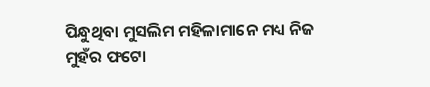ପିନ୍ଧୁଥିବା ମୁସଲିମ ମହିଳାମାନେ ମଧ୍ୟ ନିଜ ମୁହଁର ଫଟୋ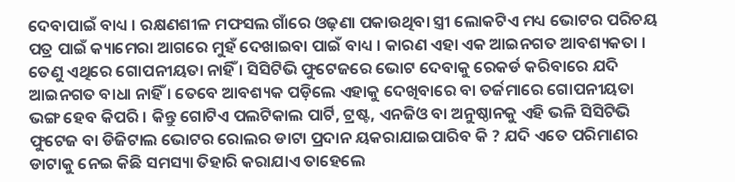ଦେବାପାଇଁ ବାଧ୍ୟ । ରକ୍ଷଣଶୀଳ ମଫସଲ ଗାଁରେ ଓଢ଼ଣା ପକାଉଥିବା ସ୍ତ୍ରୀ ଲୋକଟିଏ ମଧ୍ୟ ଭୋଟର ପରିଚୟ ପତ୍ର ପାଇଁ କ୍ୟାମେରା ଆଗରେ ମୁହଁ ଦେଖାଇବା ପାଇଁ ବାଧ୍ୟ । କାରଣ ଏହା ଏକ ଆଇନଗତ ଆବଶ୍ୟକତା । ତେଣୁ ଏଥିରେ ଗୋପନୀୟତା ନାହିଁ । ସିସିଟିଭି ଫୁଟେଜରେ ଭୋଟ ଦେବାକୁ ରେକର୍ଡ କରିବାରେ ଯଦି ଆଇନଗତ ବାଧା ନାହିଁ । ତେବେ ଆବଶ୍ୟକ ପଡ଼ିଲେ ଏହାକୁ ଦେଖିବାରେ ବା ତର୍ଜମାରେ ଗୋପନୀୟତା ଭଙ୍ଗ ହେବ କିପରି । କିନ୍ତୁ ଗୋଟିଏ ପଲଟିକାଲ ପାର୍ଟି, ଟ୍ରଷ୍ଟ, ଏନଜିଓ ବା ଅନୁଷ୍ଠାନକୁ ଏହି ଭଳି ସିସିଟିଭି ଫୁଟେଜ ବା ଡିଜିଟାଲ ଭୋଟର ରୋଲର ଡାଟା ପ୍ରଦାନ ୟକରାଯାଇପାରିବ କି ? ଯଦି ଏତେ ପରିମାଣର ଡାଟାକୁ ନେଇ କିଛି ସମସ୍ୟା ତିହାରି କରାଯାଏ ତାହେଲେ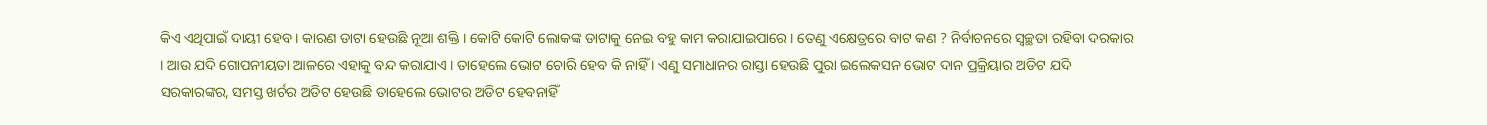କିଏ ଏଥିପାଇଁ ଦାୟୀ ହେବ । କାରଣ ଡାଟା ହେଉଛି ନୂଆ ଶକ୍ତି । କୋଟି କୋଟି ଲୋକଙ୍କ ଡାଟାକୁ ନେଇ ବହୁ କାମ କରାଯାଇପାରେ । ତେଣୁ ଏକ୍ଷେତ୍ରରେ ବାଟ କଣ ? ନିର୍ବାଚନରେ ସ୍ବଚ୍ଛତା ରହିବା ଦରକାର । ଆଉ ଯଦି ଗୋପନୀୟତା ଆଳରେ ଏହାକୁ ବନ୍ଦ କରାଯାଏ । ତାହେଲେ ଭୋଟ ଚୋରି ହେବ କି ନାହିଁ । ଏଣୁ ସମାଧାନର ରାସ୍ତା ହେଉଛି ପୁରା ଇଲେକସନ ଭୋଟ ଦାନ ପ୍ରକ୍ରିୟାର ଅଡିଟ ଯଦି ସରକାରଙ୍କର, ସମସ୍ତ ଖର୍ଚର ଅଡିଟ ହେଉଛି ତାହେଲେ ଭୋଟର ଅଡିଟ ହେବନାହିଁ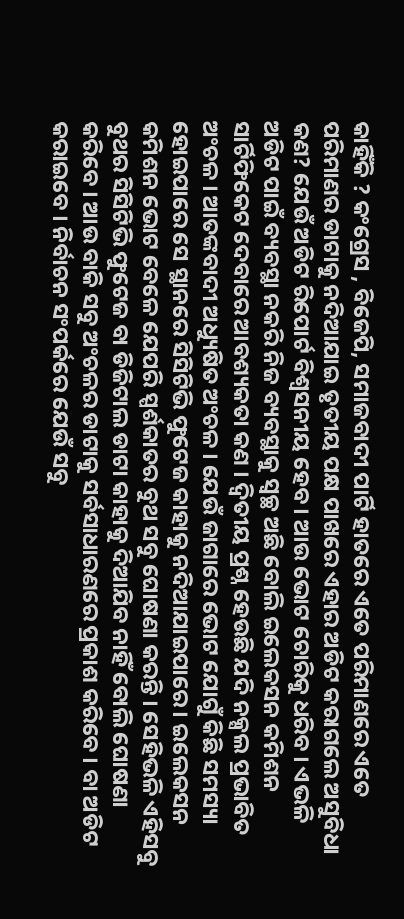କାହିଁକି ? କଂଗ୍ରେସ , ବିଜେପି, ସମାଜବାଦୀ ପାର୍ଟି ହାତରେ ଏତେ ପରିମାଣରେ ଏତେ ପରିମାଣର ଡାଟାକୁ ନଦିଆଯାଇ ତୃତୀୟ ପକ୍ଷ ପାଖରେ ଏହାର ଅଡିଟ କରାଗଲେ ଅସୁବିଧା କଣ? ଯେଉଁ ଅଡିଟ ରିପୋର୍ଟ ବିଶ୍ବସନୀୟ ହେବ । ଆଉ ଭୋଟ ଚୋରିକୁ ଧରିବ । ଏଭଳି ଅଡିଟ ପାଇଁ ବ୍ୟବସ୍ଥା ନକରି ନିଜ ବ୍ୟବସ୍ଥାକୁ ସ୍ବଚ୍ଛ ଅଛି ବୋଲି ଇଲେକସନ କମିଶନ ସାର୍ଟିଫିକେଟ ଦେବାରେ ଆବଶ୍ୟକତା କଣ । ଦ୍ବିତୀୟ ପ୍ରଶ୍ନ ହେଉଛି ଯଦି ନକ୍ସଲ ପ୍ରଭାବିତ ଅଂଚଳ । ଆତଙ୍କବାଦୀ ଅଧ୍ୟୁଷିତ ଅଂଚଳ । ଯେଉଁ ଜାଗାରେ ଭୋଟ ଯୋଗୁଁ କିଛି ସମସ୍ୟା ହୋଇପାରେ ସେ ସ୍ଥାନରେ ସିସିଟିଭି ଫୁଟେଜ କାହାକୁ ନଦିଆଯାଇପାରେ । ଇଲେକସନ କମିଶନ ଭୋଟ ବେଳେ ଯେପରି ସ୍ପର୍ଶକାତର ବୁଥ ସବୁ ଘୋଷଣା କରନ୍ତି । ସେହିଭଳି ଏହିସବୁ ବୁଥର ସିସିଟିଭି ଫୁଟେଜ ବା ଡିଜିଟାଲ ଡାଟା କାହାକୁ ଦିଆଯିବ ନାହିଁ ବୋଲି ଘୋଷଣା କରିବେ । ଆଉ ବାକି ସବୁ ଅଂଚଳର ଡାଟାକୁ ସର୍ବସାଧାରଣରେ ପ୍ରକାଶ କରିବେ । ବା ଅଡିଟ କରାଇବେ । ନିର୍ବାଚନ ସଂପର୍କରେ ଯେଉଁ ସବୁ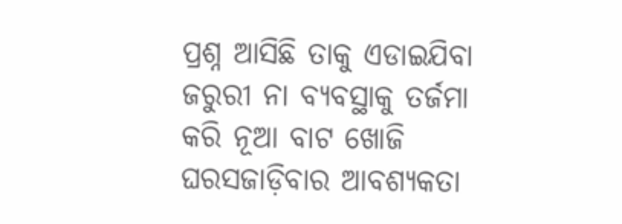ପ୍ରଶ୍ନ ଆସିଛି ତାକୁ ଏଡାଇଯିବା ଜରୁରୀ ନା ବ୍ୟବସ୍ଥାକୁ ତର୍ଜମା କରି ନୂଆ ବାଟ ଖୋଜି ଘରସଜାଡ଼ିବାର ଆବଶ୍ୟକତା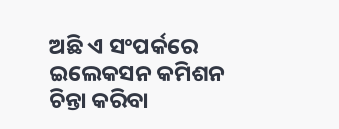ଅଛି ଏ ସଂପର୍କରେ ଇଲେକସନ କମିଶନ ଚିନ୍ତା କରିବା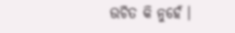ଉଚିତ କି ନୁହେଁ ।